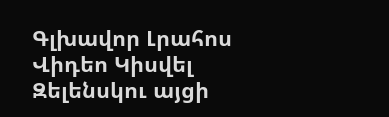Գլխավոր Լրահոս Վիդեո Կիսվել
Զելենսկու այցի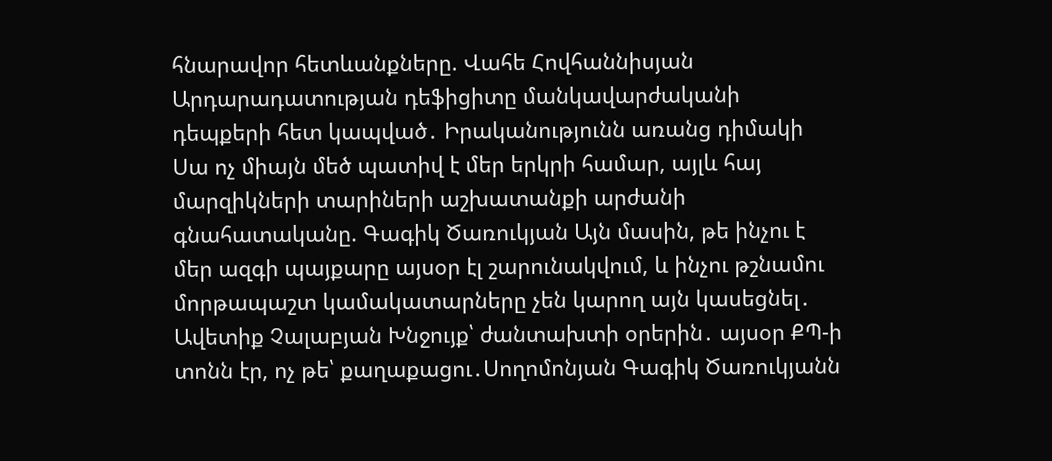հնարավոր հետևանքները. Վահե Հովհաննիսյան Արդարադատության դեֆիցիտը մանկավարժականի դեպքերի հետ կապված․ Իրականությունն առանց դիմակի Սա ոչ միայն մեծ պատիվ է մեր երկրի համար, այլև հայ մարզիկների տարիների աշխատանքի արժանի գնահատականը. Գագիկ Ծառուկյան Այն մասին, թե ինչու է մեր ազգի պայքարը այսօր էլ շարունակվում, և ինչու թշնամու մորթապաշտ կամակատարները չեն կարող այն կասեցնել․ Ավետիք Չալաբյան Խնջույք՝ ժանտախտի օրերին․ այսօր ՔՊ-ի տոնն էր, ոչ թե՝ քաղաքացու․Սողոմոնյան Գագիկ Ծառուկյանն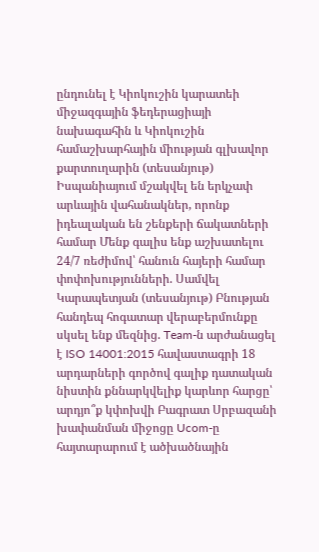ընդունել է Կիոկուշին կարատեի միջազգային ֆեդերացիայի նախագահին և Կիոկուշին համաշխարհային միության գլխավոր քարտուղարին (տեսանյութ) Իսպանիայում մշակվել են երկչափ արևային վահանակներ, որոնք իդեալական են շենքերի ճակատների համար Մենք գալիս ենք աշխատելու 24/7 ռեժիմով՝ հանուն հայերի համար փոփոխությունների. Սամվել Կարապետյան (տեսանյութ) Բնության հանդեպ հոգատար վերաբերմունքը սկսել ենք մեզնից. Team-ն արժանացել է ISO 14001:2015 հավաստագրի 18 արդարների գործով գալիք դատական նիստին քննարկվելիք կարևոր հարցը՝ արդյո՞ք կփոխվի Բագրատ Սրբազանի խափանման միջոցը Ucom-ը հայտարարում է ածխածնային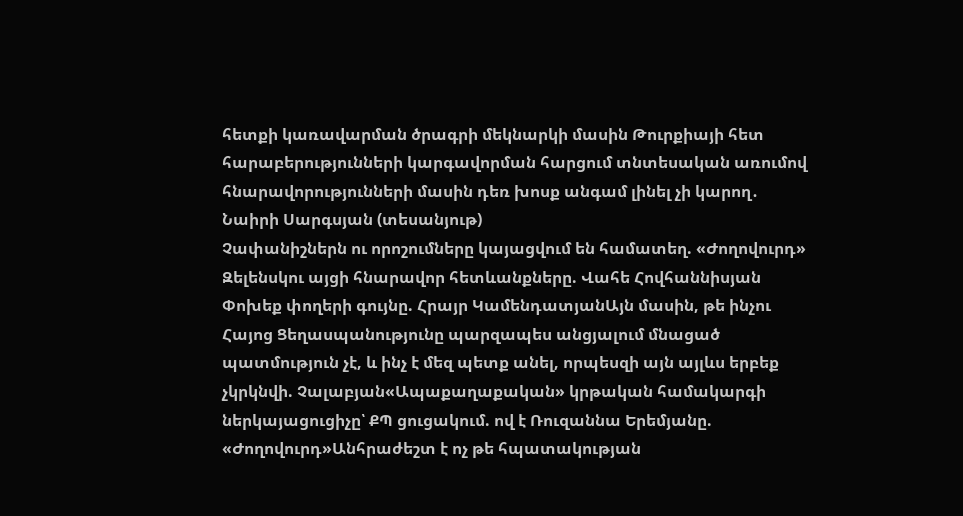հետքի կառավարման ծրագրի մեկնարկի մասին Թուրքիայի հետ հարաբերությունների կարգավորման հարցում տնտեսական առումով հնարավորությունների մասին դեռ խոսք անգամ լինել չի կարող․ Նաիրի Սարգսյան (տեսանյութ)
Չափանիշներն ու որոշումները կայացվում են համատեղ. «Ժողովուրդ»
Զելենսկու այցի հնարավոր հետևանքները. Վահե Հովհաննիսյան
Փոխեք փողերի գույնը. Հրայր ԿամենդատյանԱյն մասին, թե ինչու Հայոց Ցեղասպանությունը պարզապես անցյալում մնացած պատմություն չէ, և ինչ է մեզ պետք անել, որպեսզի այն այլևս երբեք չկրկնվի. Չալաբյան«Ապաքաղաքական» կրթական համակարգի ներկայացուցիչը՝ ՔՊ ցուցակում. ով է Ռուզաննա Երեմյանը. «Ժողովուրդ»Անհրաժեշտ է ոչ թե հպատակության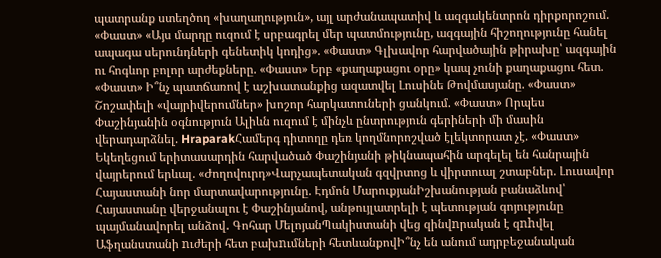պատրանք ստեղծող «խաղաղություն», այլ արժանապատիվ և ազգակենտրոն դիրքորոշում. «Փաստ» «Այս մարդը ուզում է սրբագրել մեր պատմությունը, ազգային հիշողությունը հանել ապագա սերունդների գենետիկ կոդից». «Փաստ» Գլխավոր հարվածային թիրախը՝ ազգային ու հոգևոր բոլոր արժեքները. «Փաստ» Երբ «քաղաքացու օրը» կապ չունի քաղաքացու հետ. «Փաստ» Ի՞նչ պատճառով է աշխատանքից ազատվել Լուսինե Թովմասյանը. «Փաստ» Շոշափելի «վայրիվերումներ» խոշոր հարկատուների ցանկում. «Փաստ» Որպես Փաշինյանին օգնություն Ալիևն ուզում է մինչև ընտրություն գերիների մի մասին վերադարձնել. HraparakՀամերգ դիտողը դեռ կողմնորոշված էլեկտորատ չէ. «Փաստ» Եկեղեցում երիտասարդին հարվածած Փաշինյանի թիկնապահին արգելել են հանրային վայրերում երևալ. «Ժողովուրդ»Վարչապետական գզվրտոց և վիրտուալ շտաբներ. Լուսավոր Հայաստանի նոր մարտավարությունը. Էդմոն ՄարուքյանԻշխանության բանաձևով՝ Հայաստանը վերջանալու է Փաշինյանով, անթույլատրելի է պետության գոյությունը պայմանավորել անձով․ Գոհար ՄելոյանՊակիստանի վեց զինվnրական է զnhվել Աֆղանստանի nւժերի հետ բախnւմների հետևանքովԻ՞նչ են անում ադրբեջանական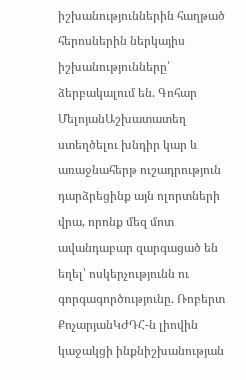իշխանություններին հաղթած հերոսներին ներկայիս իշխանությունները՝ ձերբակալում են. Գոհար ՄելոյանԱշխատատեղ ստեղծելու խնդիր կար և առաջնահերթ ուշադրություն դարձրեցինք այն ոլորտների վրա, որոնք մեզ մոտ ավանդաբար զարգացած են եղել՝ ոսկերչությունն ու գորգագործությունը. Ռոբերտ ՔոչարյանԿԺԴՀ-ն լիովին կաջակցի ինքնիշխանության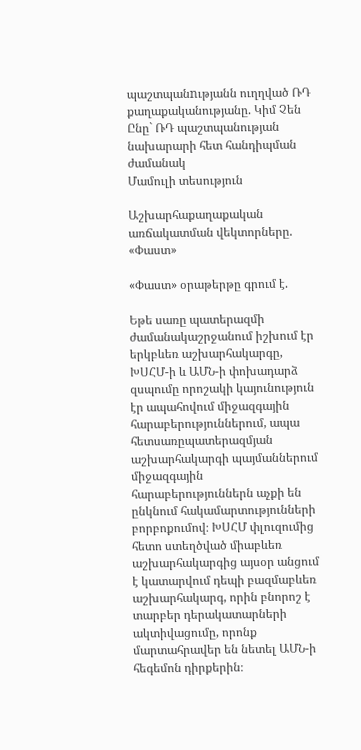պաշտպանnւթյանն ուղղված ՌԴ քաղաքականությանը. Կիմ Չեն Ընը` ՌԴ պաշտպանության նախարարի հետ հանդիպման ժամանակ
Մամուլի տեսություն

Աշխարհաքաղաքական առճակատման վեկտորները. «Փաստ»

«Փաստ» օրաթերթը գրում է.

Եթե սառը պատերազմի ժամանակաշրջանում իշխում էր երկբևեռ աշխարհակարգը, ԽՍՀՄ-ի և ԱՄՆ-ի փոխադարձ զսպումը որոշակի կայունություն էր ապահովում միջազգային հարաբերություններում, ապա հետսառըպատերազմյան աշխարհակարգի պայմաններում միջազգային հարաբերություններն աչքի են ընկնում հակամարտությունների բորբոքումով։ ԽՍՀՄ փլուզումից հետո ստեղծված միաբևեռ աշխարհակարգից այսօր անցում է կատարվում դեպի բազմաբևեռ աշխարհակարգ, որին բնորոշ է տարբեր դերակատարների ակտիվացումը, որոնք մարտահրավեր են նետել ԱՄՆ-ի հեգեմոն դիրքերին։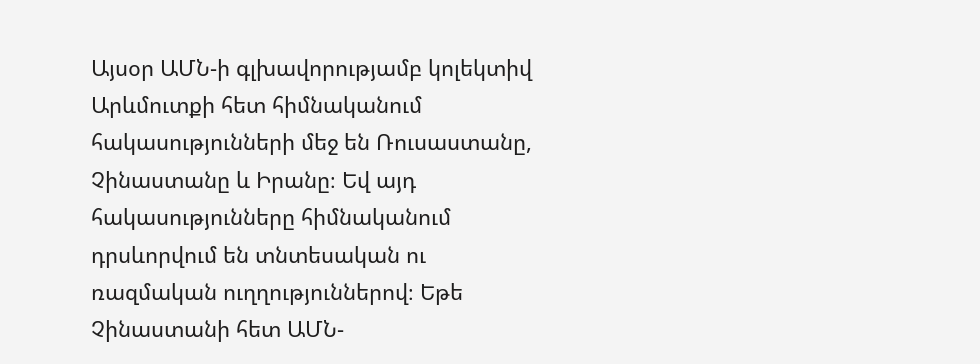Այսօր ԱՄՆ-ի գլխավորությամբ կոլեկտիվ Արևմուտքի հետ հիմնականում հակասությունների մեջ են Ռուսաստանը, Չինաստանը և Իրանը։ Եվ այդ հակասությունները հիմնականում դրսևորվում են տնտեսական ու ռազմական ուղղություններով։ Եթե Չինաստանի հետ ԱՄՆ-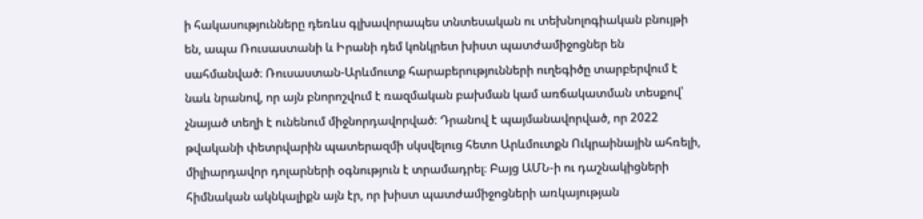ի հակասությունները դեռևս գլխավորապես տնտեսական ու տեխնոլոգիական բնույթի են, ապա Ռուսաստանի և Իրանի դեմ կոնկրետ խիստ պատժամիջոցներ են սահմանված։ Ռուսաստան-Արևմուտք հարաբերությունների ուղեգիծը տարբերվում է նաև նրանով, որ այն բնորոշվում է ռազմական բախման կամ առճակատման տեսքով՝ չնայած տեղի է ունենում միջնորդավորված։ Դրանով է պայմանավորված, որ 2022 թվականի փետրվարին պատերազմի սկսվելուց հետո Արևմուտքն Ուկրաինային ահռելի, միլիարդավոր դոլարների օգնություն է տրամադրել։ Բայց ԱՄՆ-ի ու դաշնակիցների հիմնական ակնկալիքն այն էր, որ խիստ պատժամիջոցների առկայության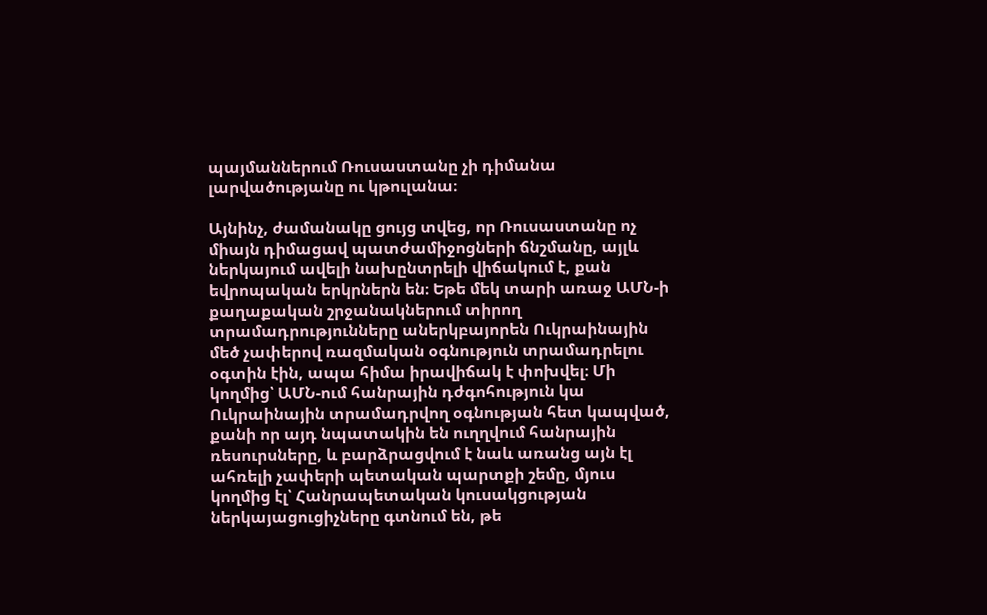պայմաններում Ռուսաստանը չի դիմանա լարվածությանը ու կթուլանա։

Այնինչ, ժամանակը ցույց տվեց, որ Ռուսաստանը ոչ միայն դիմացավ պատժամիջոցների ճնշմանը, այլև ներկայում ավելի նախընտրելի վիճակում է, քան եվրոպական երկրներն են։ Եթե մեկ տարի առաջ ԱՄՆ-ի քաղաքական շրջանակներում տիրող տրամադրությունները աներկբայորեն Ուկրաինային մեծ չափերով ռազմական օգնություն տրամադրելու օգտին էին, ապա հիմա իրավիճակ է փոխվել։ Մի կողմից՝ ԱՄՆ-ում հանրային դժգոհություն կա Ուկրաինային տրամադրվող օգնության հետ կապված, քանի որ այդ նպատակին են ուղղվում հանրային ռեսուրսները, և բարձրացվում է նաև առանց այն էլ ահռելի չափերի պետական պարտքի շեմը, մյուս կողմից էլ՝ Հանրապետական կուսակցության ներկայացուցիչները գտնում են, թե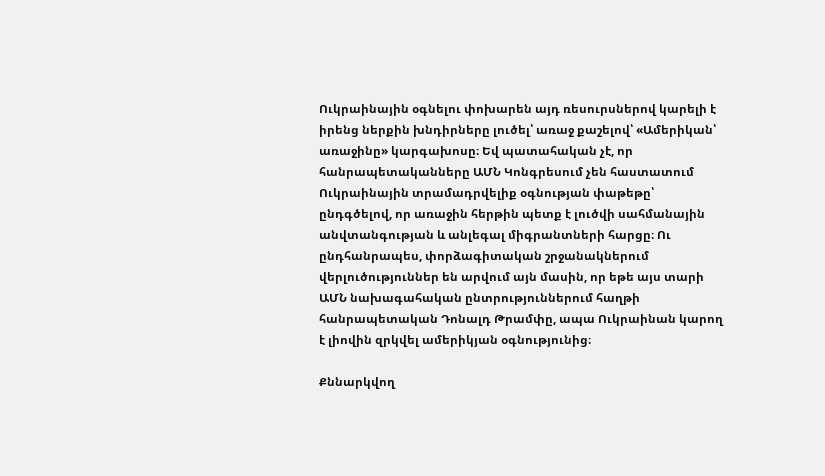Ուկրաինային օգնելու փոխարեն այդ ռեսուրսներով կարելի է իրենց ներքին խնդիրները լուծել՝ առաջ քաշելով՝ «Ամերիկան՝ առաջինը» կարգախոսը։ Եվ պատահական չէ, որ հանրապետականները ԱՄՆ Կոնգրեսում չեն հաստատում Ուկրաինային տրամադրվելիք օգնության փաթեթը՝ ընդգծելով, որ առաջին հերթին պետք է լուծվի սահմանային անվտանգության և անլեգալ միգրանտների հարցը։ Ու ընդհանրապես, փորձագիտական շրջանակներում վերլուծություններ են արվում այն մասին, որ եթե այս տարի ԱՄՆ նախագահական ընտրություններում հաղթի հանրապետական Դոնալդ Թրամփը, ապա Ուկրաինան կարող է լիովին զրկվել ամերիկյան օգնությունից։

Քննարկվող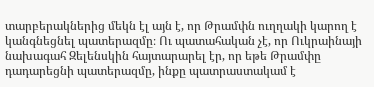տարբերակներից մեկն էլ այն է, որ Թրամփն ուղղակի կարող է կանգնեցնել պատերազմը։ Ու պատահական չէ, որ Ուկրաինայի նախագահ Զելենսկին հայտարարել էր, որ եթե Թրամփը դադարեցնի պատերազմը, ինքը պատրաստակամ է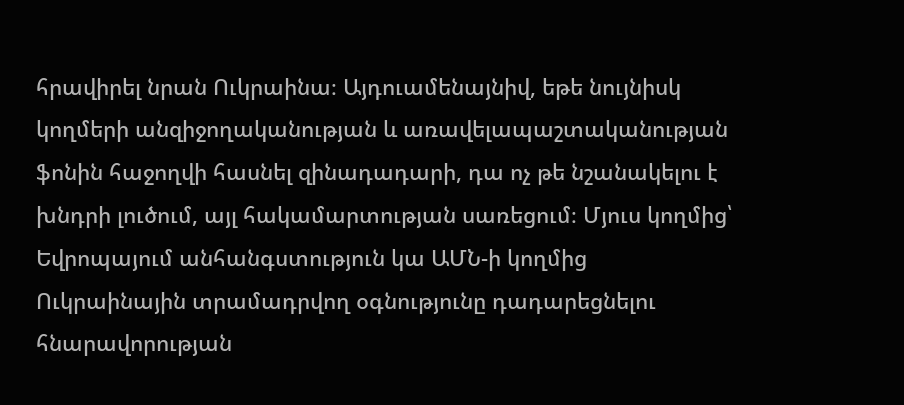հրավիրել նրան Ուկրաինա։ Այդուամենայնիվ, եթե նույնիսկ կողմերի անզիջողականության և առավելապաշտականության ֆոնին հաջողվի հասնել զինադադարի, դա ոչ թե նշանակելու է խնդրի լուծում, այլ հակամարտության սառեցում։ Մյուս կողմից՝ Եվրոպայում անհանգստություն կա ԱՄՆ-ի կողմից Ուկրաինային տրամադրվող օգնությունը դադարեցնելու հնարավորության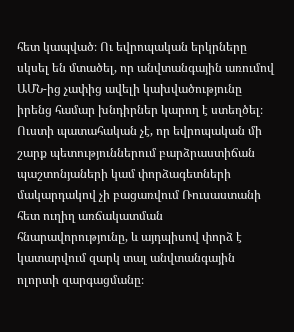հետ կապված։ Ու եվրոպական երկրները սկսել են մտածել, որ անվտանգային առումով ԱՄՆ-ից չափից ավելի կախվածությունը իրենց համար խնդիրներ կարող է ստեղծել։ Ուստի պատահական չէ, որ եվրոպական մի շարք պետություններում բարձրաստիճան պաշտոնյաների կամ փորձագետների մակարդակով չի բացառվում Ռուսաստանի հետ ուղիղ առճակատման հնարավորությունը, և այդպիսով փորձ է կատարվում զարկ տալ անվտանգային ոլորտի զարգացմանը։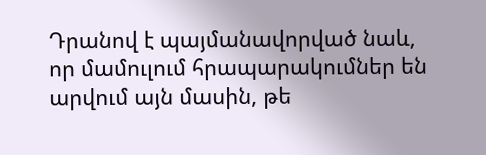Դրանով է պայմանավորված նաև, որ մամուլում հրապարակումներ են արվում այն մասին, թե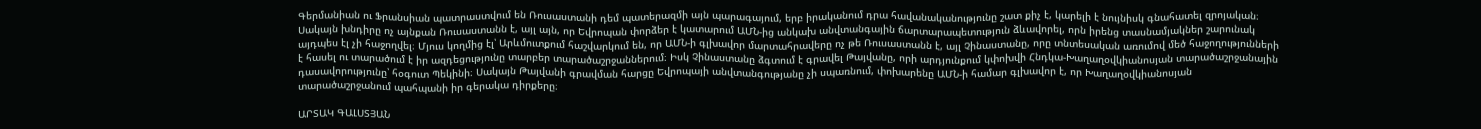Գերմանիան ու Ֆրանսիան պատրաստվում են Ռուսաստանի դեմ պատերազմի այն պարագայում, երբ իրականում դրա հավանականությունը շատ քիչ է, կարելի է նույնիսկ գնահատել զրոյական։ Սակայն խնդիրը ոչ այնքան Ռուսաստանն է, այլ այն, որ Եվրոպան փորձեր է կատարում ԱՄՆ-ից անկախ անվտանգային ճարտարապետություն ձևավորել, որն իրենց տասնամյակներ շարունակ այդպես էլ չի հաջողվել։ Մյուս կողմից էլ՝ Արևմուտքում հաշվարկում են, որ ԱՄՆ-ի գլխավոր մարտահրավերը ոչ թե Ռուսաստանն է, այլ Չինաստանը, որը տնտեսական առումով մեծ հաջողությունների է հասել ու տարածում է իր ազդեցությունը տարբեր տարածաշրջաններում։ Իսկ Չինաստանը ձգտում է գրավել Թայվանը, որի արդյունքում կփոխվի Հնդկա-Խաղաղօվկիանոսյան տարածաշրջանային դասավորությունը՝ հօգուտ Պեկինի։ Սակայն Թայվանի գրավման հարցը Եվրոպայի անվտանգությանը չի սպառնում, փոխարենը ԱՄՆ-ի համար գլխավոր է, որ Խաղաղօվկիանոսյան տարածաշրջանում պահպանի իր գերակա դիրքերը։

ԱՐՏԱԿ ԳԱԼՍՏՅԱՆ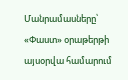Մանրամասները՝ «Փաստ» օրաթերթի այսօրվա համարում